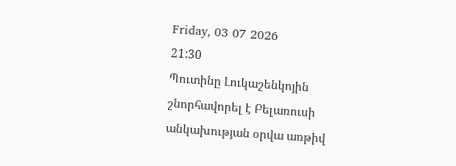Friday, 03 07 2026
21:30
Պուտինը Լուկաշենկոյին շնորհավորել է Բելառուսի անկախության օրվա առթիվ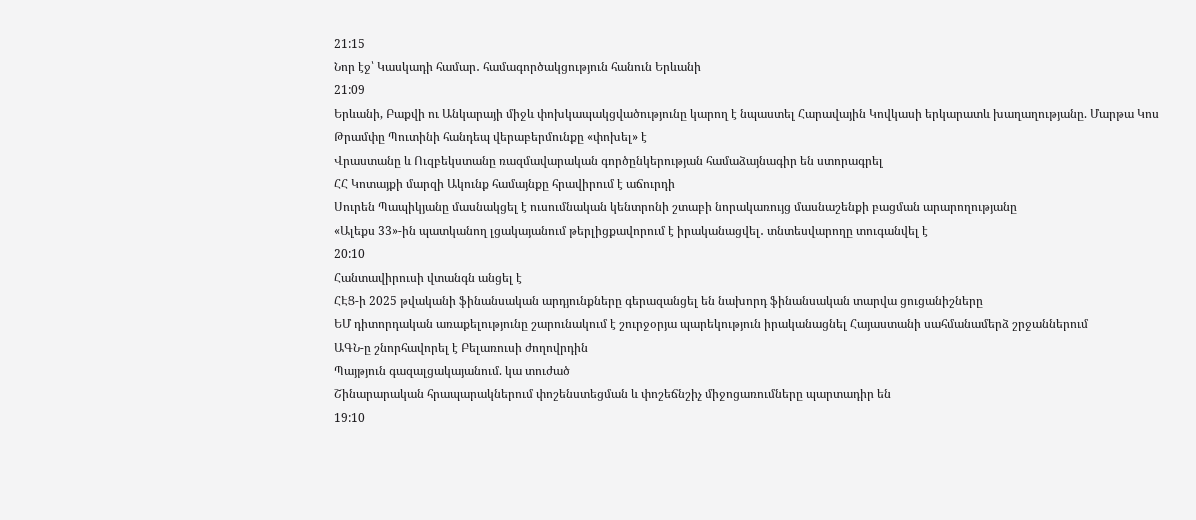21:15
Նոր էջ՝ Կասկադի համար․ համագործակցություն հանուն Երևանի
21:09
Երևանի, Բաքվի ու Անկարայի միջև փոխկապակցվածությունը կարող է նպաստել Հարավային Կովկասի երկարատև խաղաղությանը. Մարթա Կոս
Թրամփը Պուտինի հանդեպ վերաբերմունքը «փոխել» է
Վրաստանը և Ուզբեկստանը ռազմավարական գործընկերության համաձայնագիր են ստորագրել
ՀՀ Կոտայքի մարզի Ակունք համայնքը հրավիրում է աճուրդի
Սուրեն Պապիկյանը մասնակցել է ուսումնական կենտրոնի շտաբի նորակառույց մասնաշենքի բացման արարողությանը
«Ալեքս 33»-ին պատկանող լցակայանում թերլիցքավորում է իրականացվել․ տնտեսվարողը տուգանվել է
20:10
Հանտավիրուսի վտանգն անցել է
ՀԷՑ-ի 2025 թվականի ֆինանսական արդյունքները գերազանցել են նախորդ ֆինանսական տարվա ցուցանիշները
ԵՄ դիտորդական առաքելությունը շարունակում է շուրջօրյա պարեկություն իրականացնել Հայաստանի սահմանամերձ շրջաններում
ԱԳՆ-ը շնորհավորել է Բելառուսի ժողովրդին
Պայթյուն գազալցակայանում. կա տուժած
Շինարարական հրապարակներում փոշենստեցման և փոշեճնշիչ միջոցառումները պարտադիր են
19:10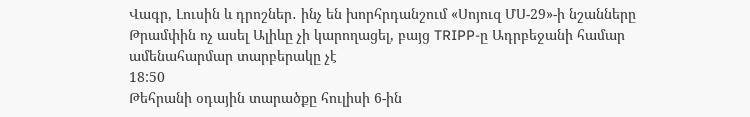Վագր, Լուսին և դրոշներ․ ինչ են խորհրդանշում «Սոյուզ ՄՍ-29»-ի նշանները
Թրամփին ոչ ասել Ալիևը չի կարողացել, բայց TRIPP-ը Ադրբեջանի համար ամենահարմար տարբերակը չէ
18:50
Թեհրանի օդային տարածքը հուլիսի 6-ին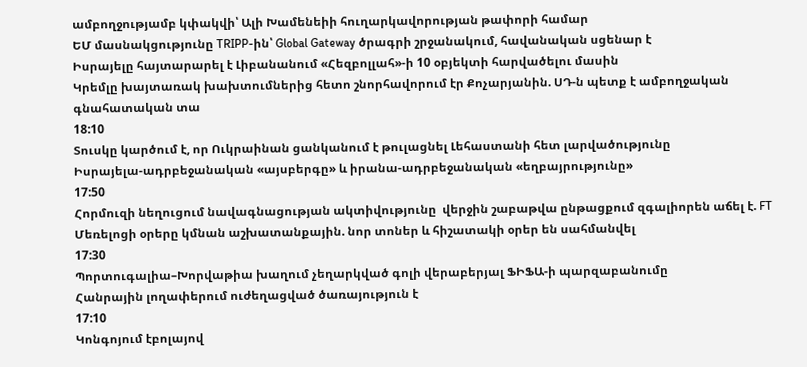ամբողջությամբ կփակվի՝ Ալի Խամենեիի հուղարկավորության թափորի համար
ԵՄ մասնակցությունը TRIPP-ին՝ Global Gateway ծրագրի շրջանակում, հավանական սցենար է
Իսրայելը հայտարարել է Լիբանանում «Հեզբոլլահ»-ի 10 օբյեկտի հարվածելու մասին
Կրեմլը խայտառակ խախտումներից հետո շնորհավորում էր Քոչարյանին. ՍԴ-ն պետք է ամբողջական գնահատական տա
18:10
Տուսկը կարծում է, որ Ուկրաինան ցանկանում է թուլացնել Լեհաստանի հետ լարվածությունը
Իսրայելա-ադրբեջանական «այսբերգը» և իրանա-ադրբեջանական «եղբայրությունը»
17:50
Հորմուզի նեղուցում նավագնացության ակտիվությունը  վերջին շաբաթվա ընթացքում զգալիորեն աճել է. FT
Մեռելոցի օրերը կմնան աշխատանքային. նոր տոներ և հիշատակի օրեր են սահմանվել
17:30
Պորտուգալիա–Խորվաթիա խաղում չեղարկված գոլի վերաբերյալ ՖԻՖԱ-ի պարզաբանումը
Հանրային լողափերում ուժեղացված ծառայություն է
17:10
Կոնգոյում էբոլայով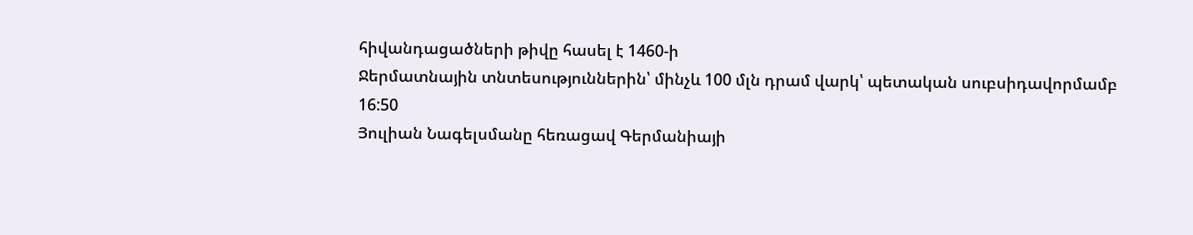հիվանդացածների թիվը հասել է 1460-ի
Ջերմատնային տնտեսություններին՝ մինչև 100 մլն դրամ վարկ՝ պետական սուբսիդավորմամբ
16:50
Յուլիան Նագելսմանը հեռացավ Գերմանիայի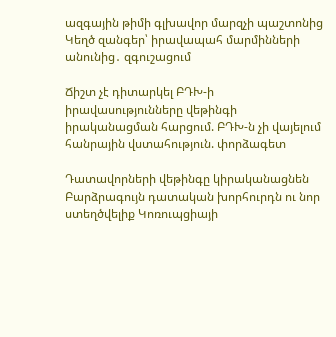ազգային թիմի գլխավոր մարզչի պաշտոնից
Կեղծ զանգեր՝ իրավապահ մարմինների անունից․ զգուշացում

Ճիշտ չէ դիտարկել ԲԴԽ-ի իրավասությունները վեթինգի իրականացման հարցում. ԲԴԽ-ն չի վայելում հանրային վստահություն. փորձագետ

Դատավորների վեթինգը կիրականացնեն Բարձրագույն դատական խորհուրդն ու նոր ստեղծվելիք Կոռուպցիայի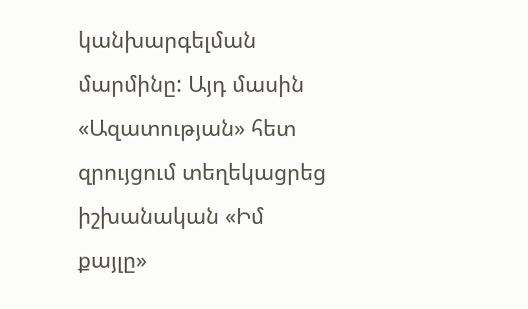կանխարգելման մարմինը: Այդ մասին «Ազատության» հետ զրույցում տեղեկացրեց իշխանական «Իմ քայլը»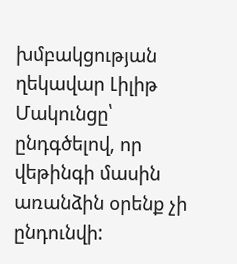խմբակցության ղեկավար Լիլիթ Մակունցը՝ ընդգծելով, որ վեթինգի մասին առանձին օրենք չի ընդունվի: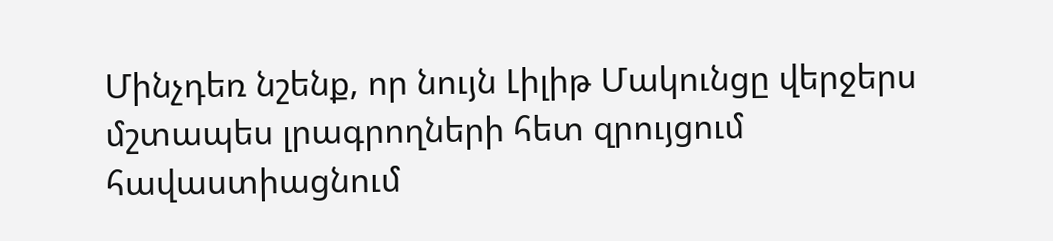Մինչդեռ նշենք, որ նույն Լիլիթ Մակունցը վերջերս մշտապես լրագրողների հետ զրույցում հավաստիացնում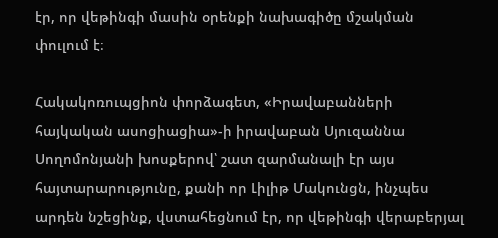էր, որ վեթինգի մասին օրենքի նախագիծը մշակման փուլում է։

Հակակոռուպցիոն փորձագետ, «Իրավաբանների հայկական ասոցիացիա»-ի իրավաբան Սյուզաննա Սողոմոնյանի խոսքերով՝ շատ զարմանալի էր այս հայտարարությունը, քանի որ Լիլիթ Մակունցն, ինչպես արդեն նշեցինք, վստահեցնում էր, որ վեթինգի վերաբերյալ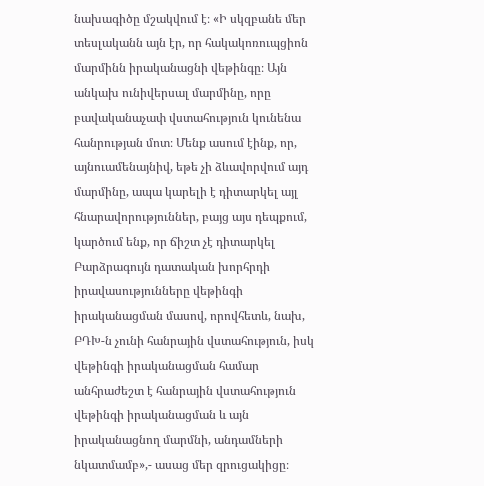նախագիծը մշակվում է։ «Ի սկզբանե մեր տեսլականն այն էր, որ հակակոռուպցիոն մարմինն իրականացնի վեթինգը։ Այն անկախ ունիվերսալ մարմինը, որը բավականաչափ վստահություն կունենա հանրության մոտ։ Մենք ասում էինք, որ, այնուամենայնիվ, եթե չի ձևավորվում այդ մարմինը, ապա կարելի է դիտարկել այլ հնարավորություններ, բայց այս դեպքում, կարծում ենք, որ ճիշտ չէ դիտարկել Բարձրագույն դատական խորհրդի իրավասությունները վեթինգի իրականացման մասով, որովհետև, նախ, ԲԴԽ-ն չունի հանրային վստահություն, իսկ վեթինգի իրականացման համար անհրաժեշտ է հանրային վստահություն վեթինգի իրականացման և այն իրականացնող մարմնի, անդամների նկատմամբ»,- ասաց մեր զրուցակիցը։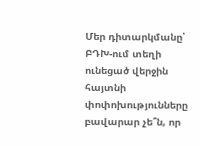Մեր դիտարկմանը՝ ԲԴԽ-ում տեղի ունեցած վերջին հայտնի փոփոխությունները բավարար չե՞ն, որ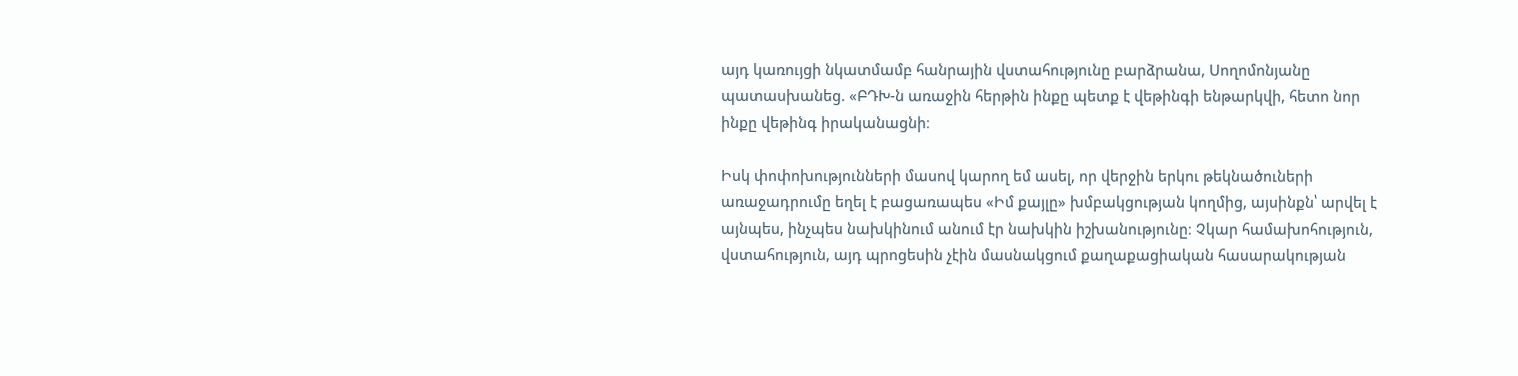այդ կառույցի նկատմամբ հանրային վստահությունը բարձրանա, Սողոմոնյանը պատասխանեց. «ԲԴԽ-ն առաջին հերթին ինքը պետք է վեթինգի ենթարկվի, հետո նոր ինքը վեթինգ իրականացնի։

Իսկ փոփոխությունների մասով կարող եմ ասել, որ վերջին երկու թեկնածուների առաջադրումը եղել է բացառապես «Իմ քայլը» խմբակցության կողմից, այսինքն՝ արվել է այնպես, ինչպես նախկինում անում էր նախկին իշխանությունը։ Չկար համախոհություն, վստահություն, այդ պրոցեսին չէին մասնակցում քաղաքացիական հասարակության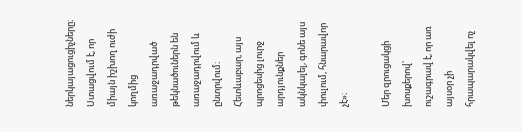ներկայացուցիչները։ Ստացվում է, որ միայն իշխող ուժի կողմից առաջադրված թեկնածուներն են առաջադրվում և ընտրվում։ Հետևաբար, այս պրոցեսից լուրջ արդյունքներ ակնկալել, գոնե այս փուլում, հնարավոր չէ»։

Մեր զրուցակցի խոսքերով՝ ուշագրավ է, որ առ այսօր չի հրապարակվել ոչ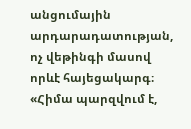անցումային արդարադատության, ոչ վեթինգի մասով որևէ հայեցակարգ։ «Հիմա պարզվում է,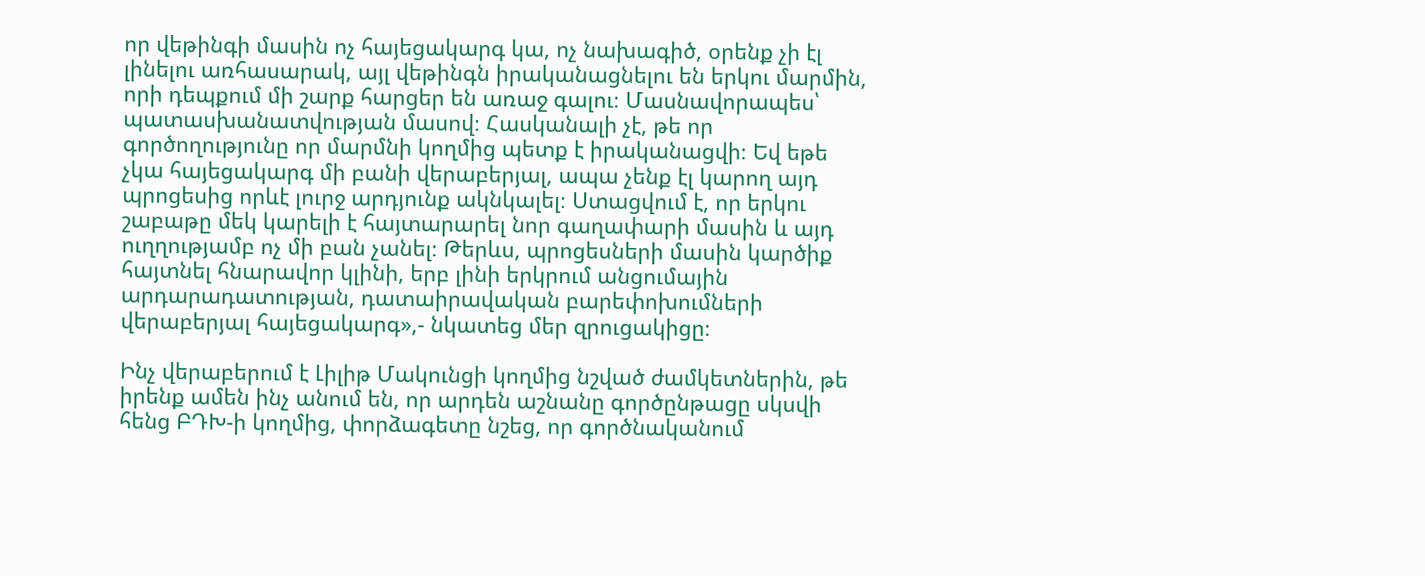որ վեթինգի մասին ոչ հայեցակարգ կա, ոչ նախագիծ, օրենք չի էլ լինելու առհասարակ, այլ վեթինգն իրականացնելու են երկու մարմին, որի դեպքում մի շարք հարցեր են առաջ գալու։ Մասնավորապես՝ պատասխանատվության մասով։ Հասկանալի չէ, թե որ գործողությունը որ մարմնի կողմից պետք է իրականացվի։ Եվ եթե չկա հայեցակարգ մի բանի վերաբերյալ, ապա չենք էլ կարող այդ պրոցեսից որևէ լուրջ արդյունք ակնկալել։ Ստացվում է, որ երկու շաբաթը մեկ կարելի է հայտարարել նոր գաղափարի մասին և այդ ուղղությամբ ոչ մի բան չանել։ Թերևս, պրոցեսների մասին կարծիք հայտնել հնարավոր կլինի, երբ լինի երկրում անցումային արդարադատության, դատաիրավական բարեփոխումների վերաբերյալ հայեցակարգ»,- նկատեց մեր զրուցակիցը։

Ինչ վերաբերում է Լիլիթ Մակունցի կողմից նշված ժամկետներին, թե իրենք ամեն ինչ անում են, որ արդեն աշնանը գործընթացը սկսվի հենց ԲԴԽ-ի կողմից, փորձագետը նշեց, որ գործնականում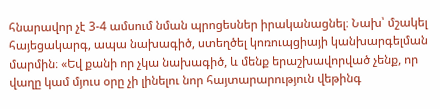հնարավոր չէ 3-4 ամսում նման պրոցեսներ իրականացնել։ Նախ՝ մշակել հայեցակարգ, ապա նախագիծ, ստեղծել կոռուպցիայի կանխարգելման մարմին։ «Եվ քանի որ չկա նախագիծ, և մենք երաշխավորված չենք, որ վաղը կամ մյուս օրը չի լինելու նոր հայտարարություն վեթինգ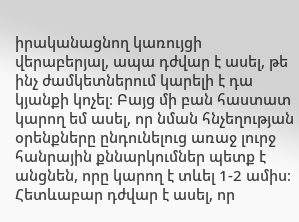իրականացնող կառույցի վերաբերյալ, ապա դժվար է ասել, թե ինչ ժամկետներում կարելի է դա կյանքի կոչել։ Բայց մի բան հաստատ կարող եմ ասել, որ նման հնչեղության օրենքները ընդունելուց առաջ լուրջ հանրային քննարկումներ պետք է անցնեն, որը կարող է տևել 1-2 ամիս։ Հետևաբար դժվար է ասել, որ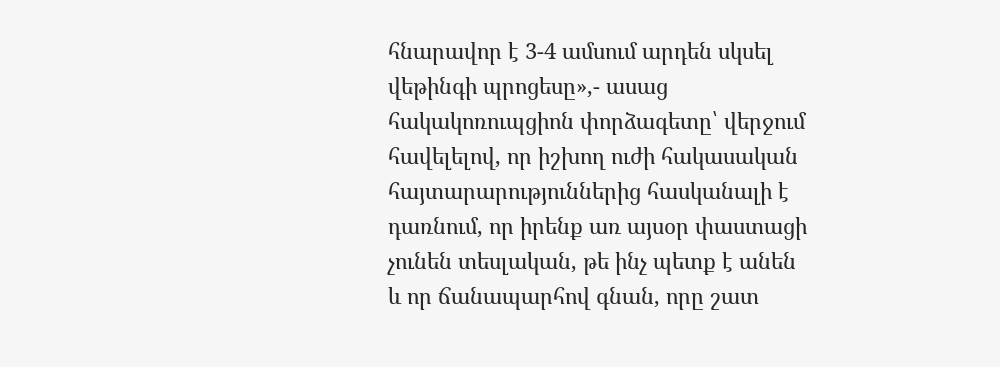հնարավոր է 3-4 ամսում արդեն սկսել վեթինգի պրոցեսը»,- ասաց հակակոռուպցիոն փորձագետը՝ վերջում հավելելով, որ իշխող ուժի հակասական հայտարարություններից հասկանալի է դառնում, որ իրենք առ այսօր փաստացի չունեն տեսլական, թե ինչ պետք է անեն և որ ճանապարհով գնան, որը շատ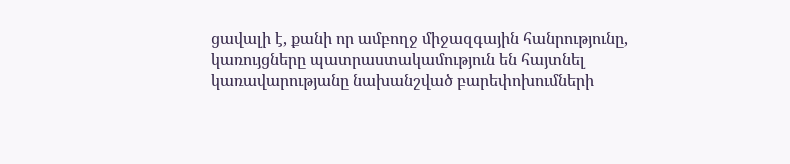ցավալի է, քանի որ ամբողջ միջազգային հանրությունը, կառույցները պատրաստակամություն են հայտնել կառավարությանը նախանշված բարեփոխումների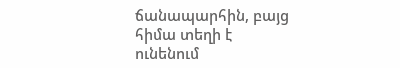ճանապարհին, բայց հիմա տեղի է ունենում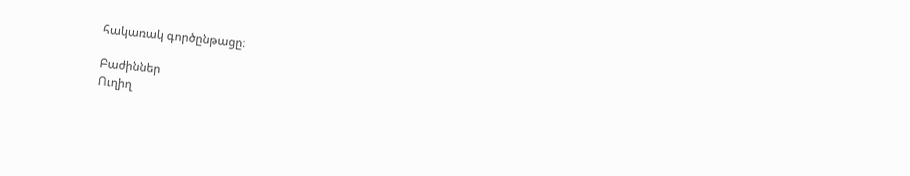հակառակ գործընթացը։

Բաժիններ
Ուղիղ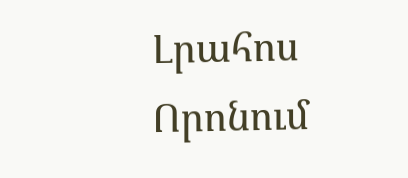Լրահոս
Որոնում